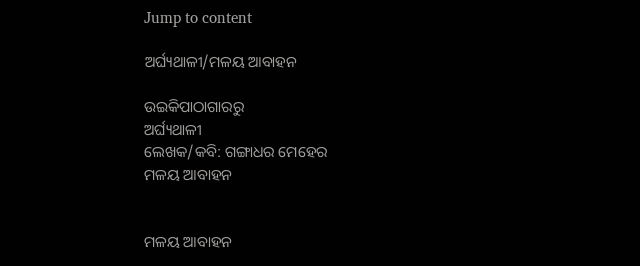Jump to content

ଅର୍ଘ୍ୟଥାଳୀ/ମଳୟ ଆବାହନ

ଉଇକିପାଠାଗାର‌ରୁ
ଅର୍ଘ୍ୟଥାଳୀ
ଲେଖକ/କବି: ଗଙ୍ଗାଧର ମେହେର
ମଳୟ ଆବାହନ


ମଳୟ ଆବାହନ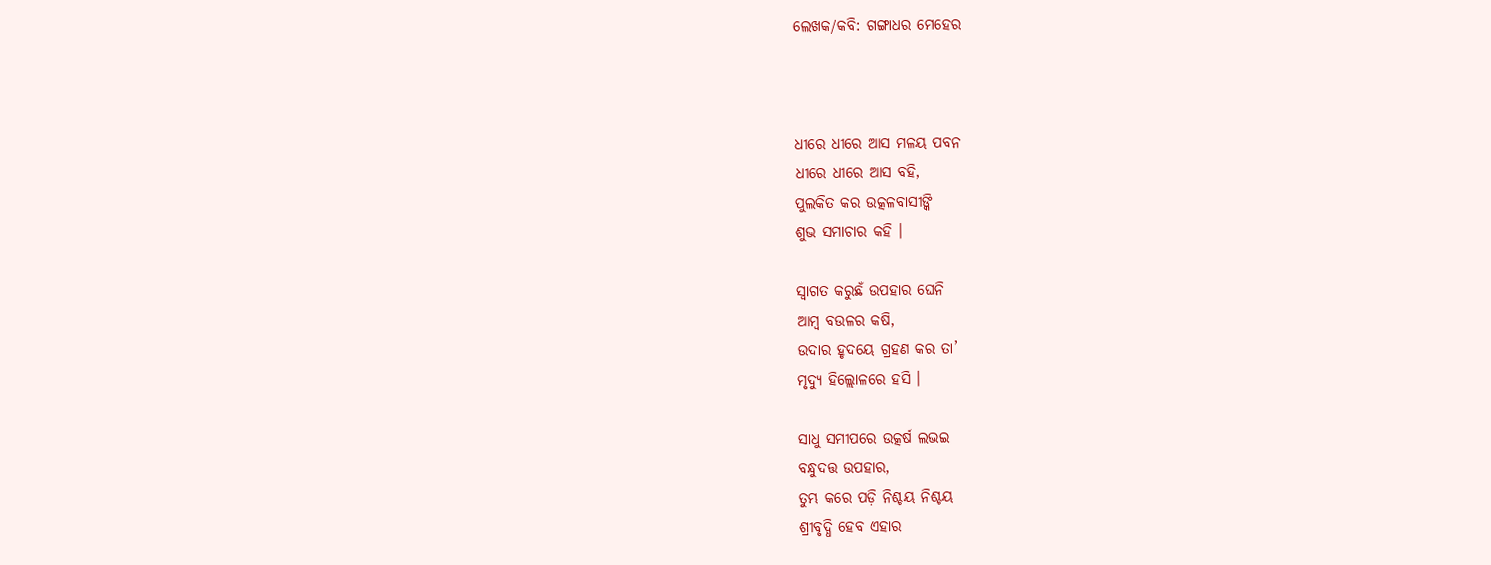ଲେଖକ/କବି: ଗଙ୍ଗାଧର ମେହେର



ଧୀରେ ଧୀରେ ଆସ ମଳୟ ପବନ
ଧୀରେ ଧୀରେ ଆସ ବହି,
ପୁଲକିତ କର ଉତ୍କଳବାସୀଙ୍କି
ଶୁଭ ସମାଚାର କହି ।

ସ୍ୱାଗତ କରୁଛଁ ଉପହାର ଘେନି
ଆମ୍ବ ବଉଳର କଷି,
ଉଦାର ହୃଦୟେ ଗ୍ରହଣ କର ତା’
ମୃଦ୍ୟୁ ହିଲ୍ଲୋଳରେ ହସି ।

ସାଧୁ ସମୀପରେ ଉତ୍କର୍ଷ ଲଭଇ
ବନ୍ଧୁଦତ୍ତ ଉପହାର,
ତୁମ୍ଭ କରେ ପଡ଼ି ନିଶ୍ଚୟ ନିଶ୍ଚୟ
ଶ୍ରୀବୃଦ୍ଧି ହେବ ଏହାର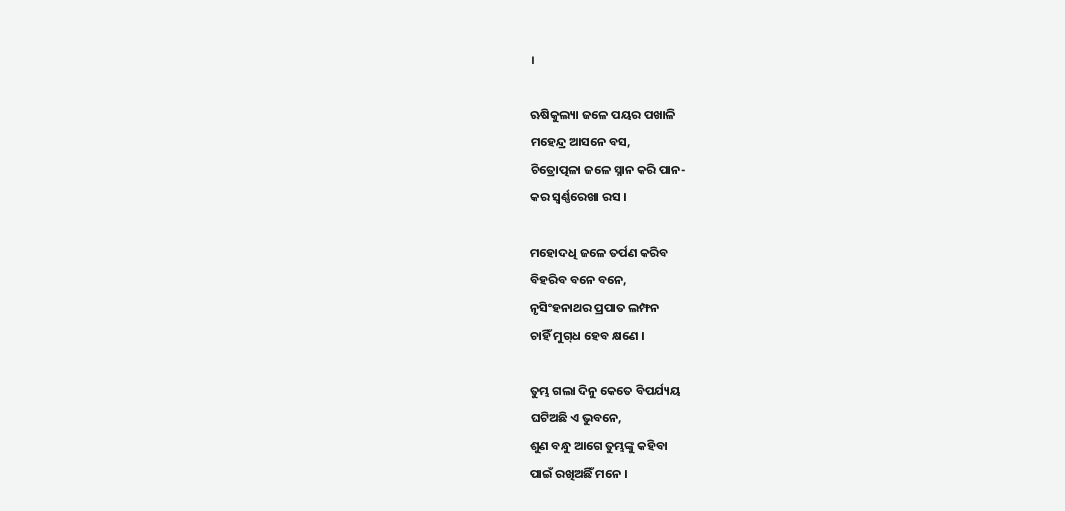।

ଋଷିକୁଲ୍ୟା ଜଳେ ପୟର ପଖାଳି
ମହେନ୍ଦ୍ର ଆସନେ ବସ,
ଚିତ୍ରୋତ୍ପଳା ଜଳେ ସ୍ନାନ କରି ପାନ-
କର ସ୍ୱର୍ଣ୍ଣରେଖା ରସ ।

ମହୋଦଧି ଜଳେ ତର୍ପଣ କରିବ
ବିହରିବ ବନେ ବନେ,
ନୃସିଂହନାଥର ପ୍ରପାତ ଲମ୍ଫନ
ଚାହିଁ ମୁଗ୍‌ଧ ହେବ କ୍ଷଣେ ।

ତୁମ୍ଭ ଗଲା ଦିନୁ କେତେ ବିପର୍ଯ୍ୟୟ
ଘଟିଅଛି ଏ ଭୁବନେ,
ଶୁଣ ବନ୍ଧୁ ଆଗେ ତୁମ୍ଭଙ୍କୁ କହିବା
ପାଇଁ ରଖିଅଛିଁ ମନେ ।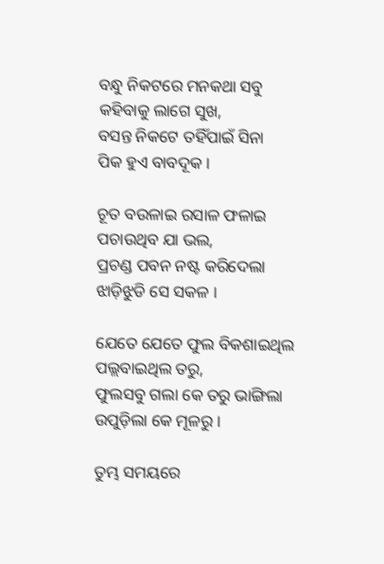ବନ୍ଧୁ ନିକଟରେ ମନକଥା ସବୁ
କହିବାକୁ ଲାଗେ ସୁଖ,
ବସନ୍ତ ନିକଟେ ତହିଁପାଇଁ ସିନା
ପିକ ହୁଏ ବାବଦୂକ ।

ଚୂତ ବଉଳାଇ ରସାଳ ଫଳାଇ
ପଚାଉଥିବ ଯା ଭଲ,
ପ୍ରଚଣ୍ଡ ପବନ ନଷ୍ଟ କରିଦେଲା
ଝାଡ଼ିଝୁଡି ସେ ସକଳ ।

ଯେତେ ଯେତେ ଫୁଲ ବିକଶାଇଥିଲ
ପଲ୍ଲବାଇଥିଲ ତରୁ,
ଫୁଲସବୁ ଗଲା କେ ତରୁ ଭାଙ୍ଗିଲା
ଉପୁଡ଼ିଲା କେ ମୂଳରୁ ।

ତୁମ୍ଭ ସମୟରେ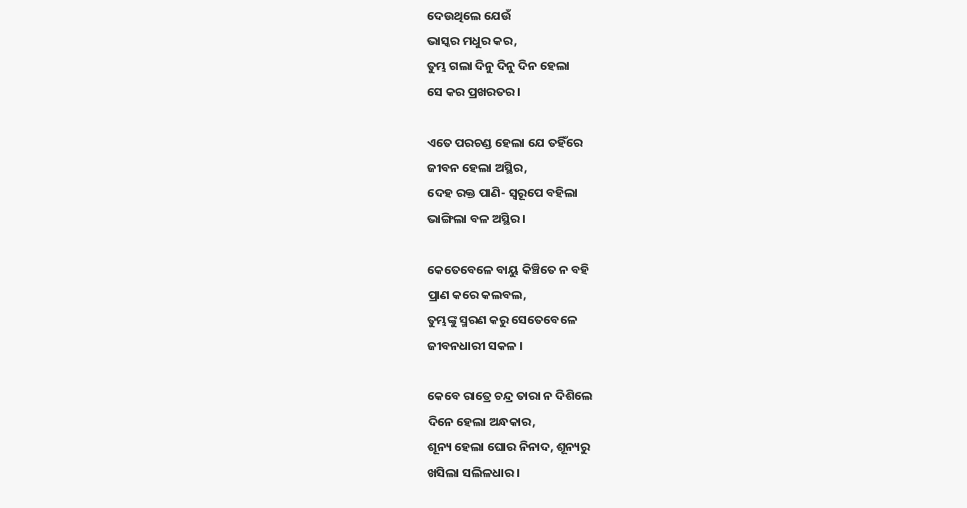ଦେଉଥିଲେ ଯେଉଁ
ଭାସ୍କର ମଧୁର କର,
ତୁମ୍ଭ ଗଲା ଦିନୁ ଦିନୁ ଦିନ ହେଲା
ସେ କର ପ୍ରଖରତର ।

ଏତେ ପରଚଣ୍ଡ ହେଲା ଯେ ତହିଁରେ
ଜୀବନ ହେଲା ଅସ୍ଥିର,
ଦେହ ରକ୍ତ ପାଣି- ସ୍ୱରୂପେ ବହିଲା
ଭାଙ୍ଗିଲା ବଳ ଅସ୍ଥିର ।

କେତେବେଳେ ବାୟୁ କିଞ୍ଚିତେ ନ ବହି
ପ୍ରାଣ କରେ କଲବଲ,
ତୁମ୍ଭଙ୍କୁ ସ୍ମରଣ କରୁ ସେତେବେଳେ
ଜୀବନଧାରୀ ସକଳ ।

କେବେ ରାତ୍ରେ ଚନ୍ଦ୍ର ତାରା ନ ଦିଶିଲେ
ଦିନେ ହେଲା ଅନ୍ଧକାର,
ଶୂନ୍ୟ ହେଲା ଘୋର ନିନାଦ, ଶୂନ୍ୟରୁ
ଖସିଲା ସଲିଳଧାର ।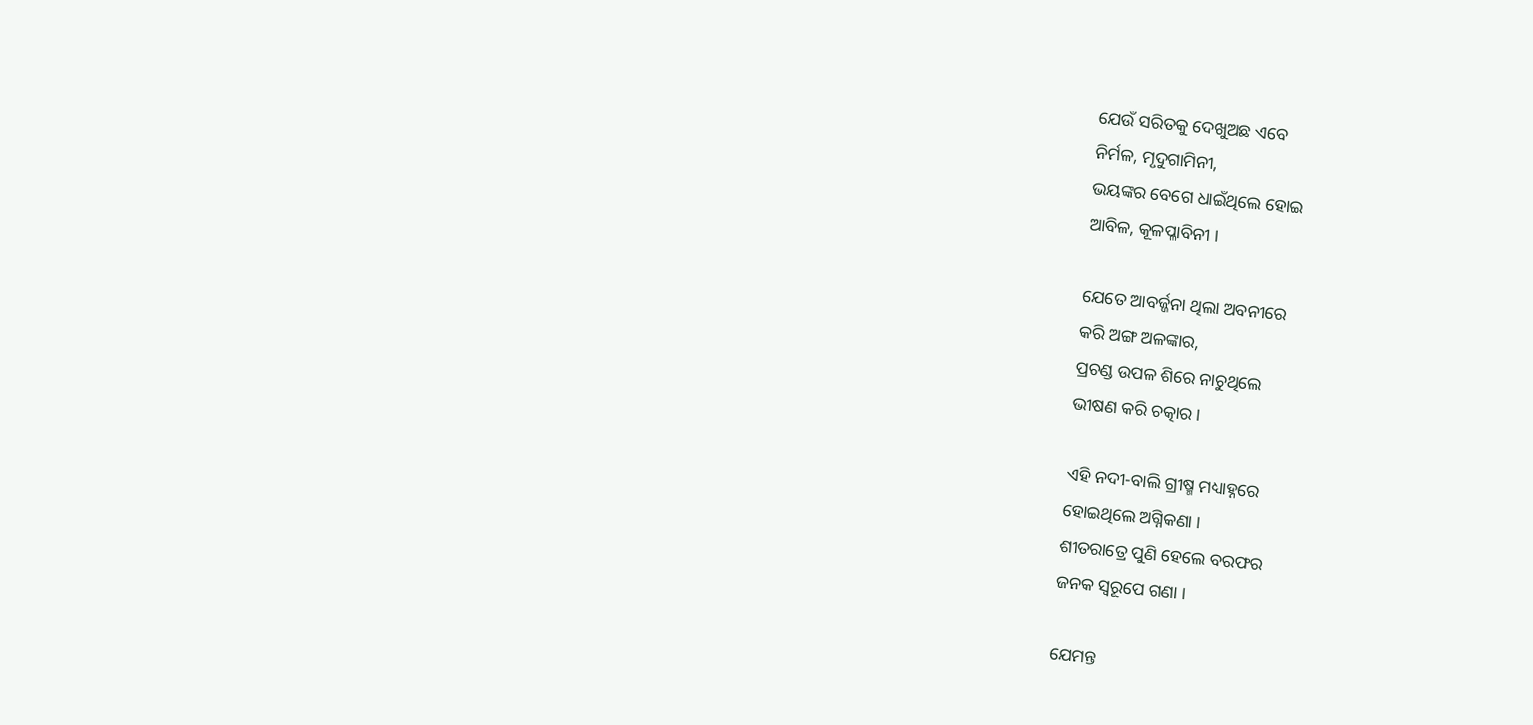ଯେଉଁ ସରିତକୁ ଦେଖୁଅଛ ଏବେ
ନିର୍ମଳ, ମୃଦୁଗାମିନୀ,
ଭୟଙ୍କର ବେଗେ ଧାଇଁଥିଲେ ହୋଇ
ଆବିଳ, କୂଳପ୍ଳାବିନୀ ।

ଯେତେ ଆବର୍ଜ୍ଜନା ଥିଲା ଅବନୀରେ
କରି ଅଙ୍ଗ ଅଳଙ୍କାର,
ପ୍ରଚଣ୍ଡ ଉପଳ ଶିରେ ନାଚୁଥିଲେ
ଭୀଷଣ କରି ଚତ୍କାର ।

ଏହି ନଦୀ-ବାଲି ଗ୍ରୀଷ୍ମ ମଧ୍ୟାହ୍ନରେ
ହୋଇଥିଲେ ଅଗ୍ନିକଣା ।
ଶୀତରାତ୍ରେ ପୁଣି ହେଲେ ବରଫର
ଜନକ ସ୍ୱରୂପେ ଗଣା ।

ଯେମନ୍ତ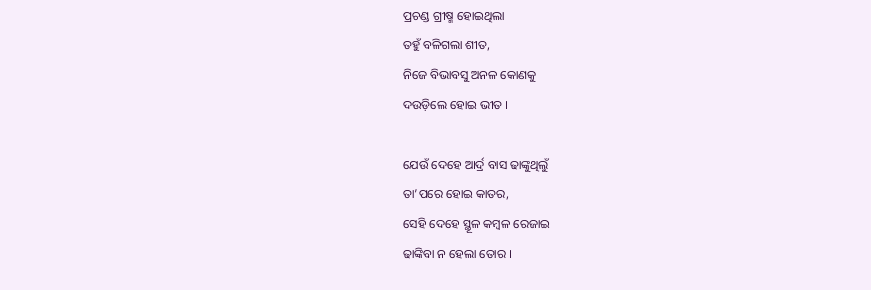ପ୍ରଚଣ୍ଡ ଗ୍ରୀଷ୍ମ ହୋଇଥିଲା
ତହୁଁ ବଳିଗଲା ଶୀତ,
ନିଜେ ବିଭାବସୁ ଅନଳ କୋଣକୁ
ଦଉଡ଼ିଲେ ହୋଇ ଭୀତ ।

ଯେଉଁ ଦେହେ ଆର୍ଦ୍ର ବାସ ଢାଙ୍କୁଥିଲୁଁ
ତା’ପରେ ହୋଇ କାତର,
ସେହି ଦେହେ ସ୍ଥୂଳ କମ୍ବଳ ରେଜାଇ
ଢାଙ୍କିବା ନ ହେଲା ତୋର ।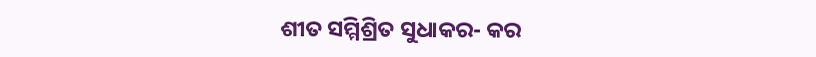ଶୀତ ସମ୍ମିଶ୍ରିତ ସୁଧାକର- କର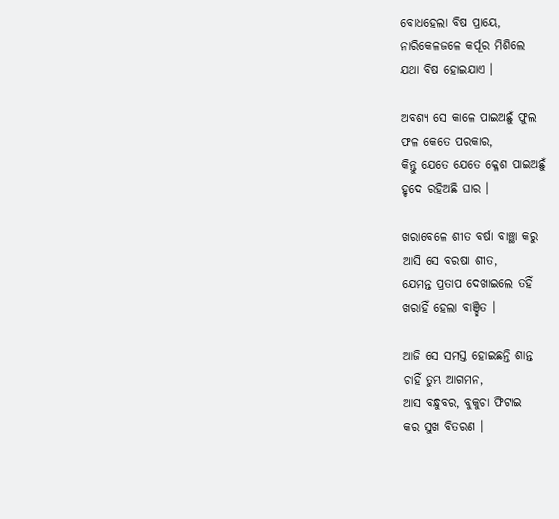ବୋଧହେଲା ବିଷ ପ୍ରାୟେ,
ନାରିକେଳଜଳେ କର୍ପୂର ମିଶିଲେ
ଯଥା ବିଷ ହୋଇଯାଏ ।

ଅବଶ୍ୟ ସେ କାଳେ ପାଇଅଛୁଁ ଫୁଲ
ଫଳ କେତେ ପରକାର,
କିନ୍ତୁ ଯେତେ ଯେତେ କ୍ଳେଶ ପାଇଅଛୁଁ
ହୃଦେ ରହିଅଛି ଘାର ।

ଖରାବେଳେ ଶୀତ ବର୍ଷା ବାଞ୍ଛା କରୁ
ଆସି ସେ ବରଷା ଶୀତ,
ଯେମନ୍ତ ପ୍ରତାପ ଦେଖାଇଲେ ତହିଁ
ଖରାହିଁ ହେଲା ବାଞ୍ଛିତ ।

ଆଜି ସେ ସମସ୍ତ ହୋଇଛନ୍ତି ଶାନ୍ତ
ଚାହିଁ ତୁମ୍ଭ ଆଗମନ,
ଆସ ବନ୍ଧୁବର, ବୁକୁଚା ଫିଟାଇ
କର ସୁଖ ବିତରଣ ।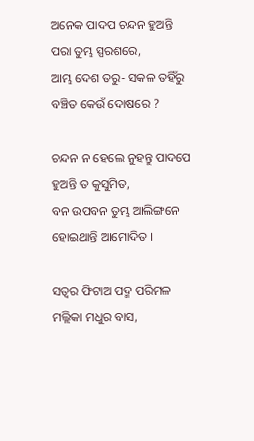ଅନେକ ପାଦପ ଚନ୍ଦନ ହୁଅନ୍ତି
ପରା ତୁମ୍ଭ ସ୍ପରଶରେ,
ଆମ୍ଭ ଦେଶ ତରୁ- ସକଳ ତହିଁରୁ
ବଞ୍ଚିତ କେଉଁ ଦୋଷରେ ?

ଚନ୍ଦନ ନ ହେଲେ ନୁହନ୍ତୁ ପାଦପେ
ହୁଅନ୍ତି ତ କୁସୁମିତ,
ବନ ଉପବନ ତୁମ୍ଭ ଆଲିଙ୍ଗନେ
ହୋଇଥାନ୍ତି ଆମୋଦିତ ।

ସତ୍ୱର ଫିଟାଅ ପଦ୍ମ ପରିମଳ
ମଲ୍ଲିକା ମଧୁର ବାସ,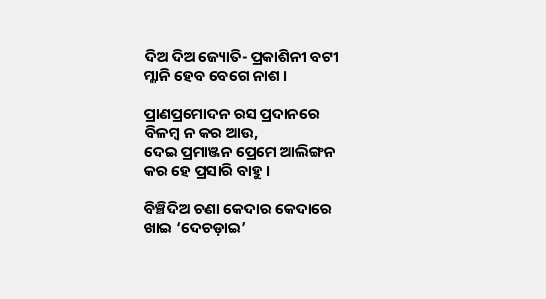ଦିଅ ଦିଅ ଜ୍ୟୋତି- ପ୍ରକାଶିନୀ ବଟୀ
ମ୍ଳାନି ହେବ ବେଗେ ନାଶ ।

ପ୍ରାଣପ୍ରମୋଦନ ରସ ପ୍ରଦାନରେ
ବିଳମ୍ବ ନ କର ଆଉ,
ଦେଇ ପ୍ରମାଞ୍ଜନ ପ୍ରେମେ ଆଲିଙ୍ଗନ
କର ହେ ପ୍ରସାରି ବାହୁ ।

ବିଞ୍ଚିଦିଅ ଚଣା କେଦାର କେଦାରେ
ଖାଇ ‘ଦେଚଡ଼ାଇ’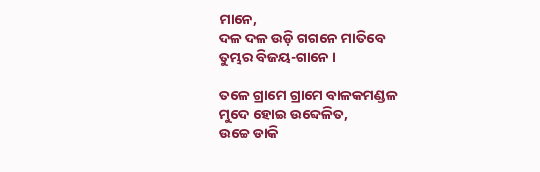ମାନେ,
ଦଳ ଦଳ ଉଡ଼ି ଗଗନେ ମାତିବେ
ତୁମ୍ଭର ବିଜୟ-ଗାନେ ।

ତଳେ ଗ୍ରାମେ ଗ୍ରାମେ ବାଳକମଣ୍ଡଳ
ମୁଦେ ହୋଇ ଉବ୍ଦେଳିତ,
ଉଚ୍ଚେ ଡାକି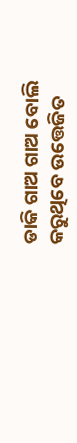ଡାକି ଗାଅ ଗାଅ ବୋଲି
କରୁଥିବେ ଉତ୍ତେଜିତ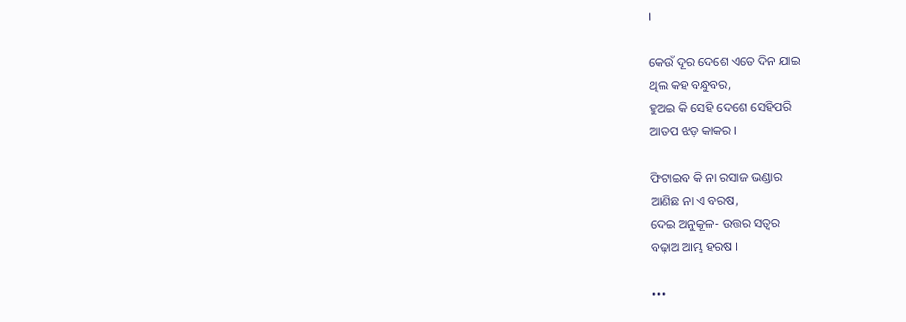।

କେଉଁ ଦୂର ଦେଶେ ଏତେ ଦିନ ଯାଇ
ଥିଲ କହ ବନ୍ଧୁବର,
ହୁଅଇ କି ସେହି ଦେଶେ ସେହିପରି
ଆତପ ଝଡ଼ କାକର ।

ଫିଟାଇବ କି ନା ରସାଜ ଭଣ୍ଡାର
ଆଣିଛ ନା ଏ ବରଷ,
ଦେଇ ଅନୁକୂଳ- ଉତ୍ତର ସତ୍ୱର
ବଢ଼ାଅ ଆମ୍ଭ ହରଷ ।

•••